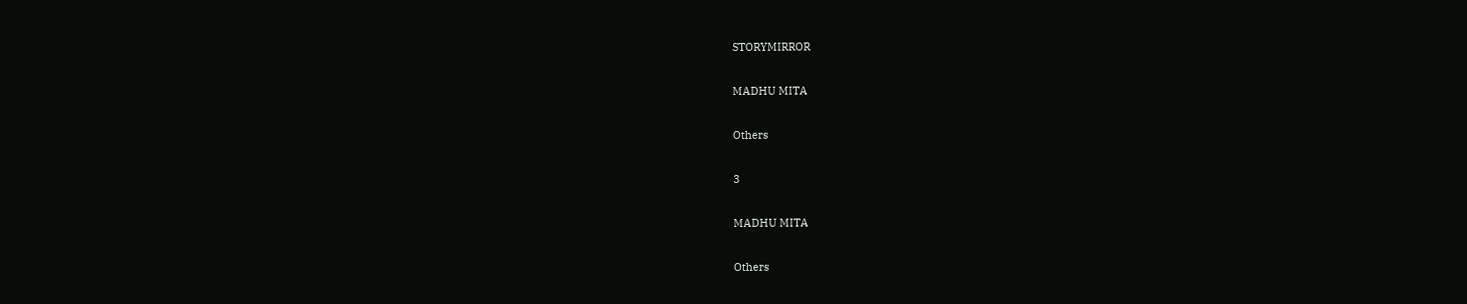STORYMIRROR

MADHU MITA

Others

3

MADHU MITA

Others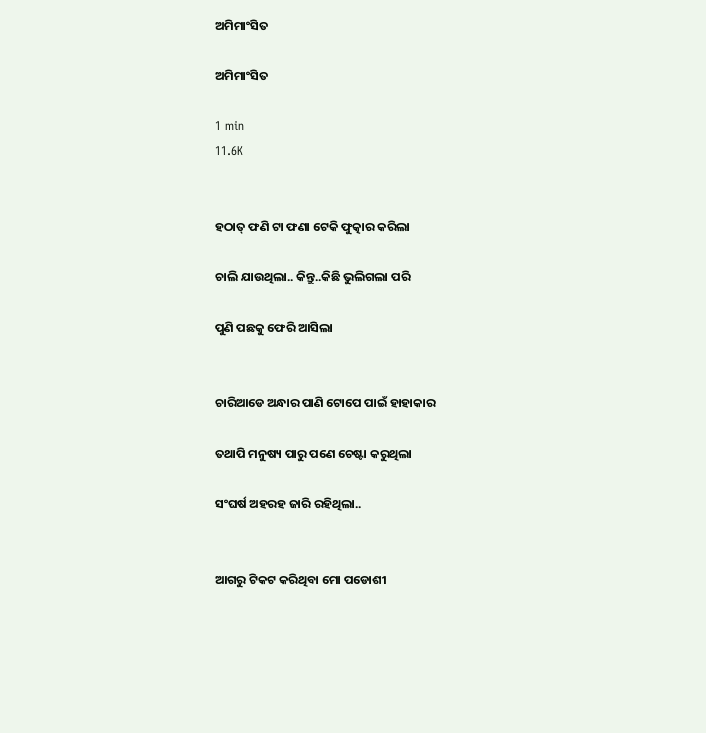ଅମିମାଂସିତ

ଅମିମାଂସିତ

1 min
11.6K


ହଠାତ୍ ଫଣି ଟା ଫଣା ଟେକି ଫୁତ୍କାର କରିଲା

ଚାଲି ଯାଉଥିଲା.. କିନ୍ତୁ..କିଛି ଭୁଲିଗଲା ପରି

ପୁଣି ପଛକୁ ଫେରି ଆସିଲା


ଚାରିଆଡେ ଅନ୍ଧାର ପାଣି ଟୋପେ ପାଇଁ ହାହାକାର

ତଥାପି ମନୁଷ୍ୟ ପାରୁ ପଣେ ଚେଷ୍ଟା କରୁଥିଲା

ସଂଘର୍ଷ ଅହରହ ଜାରି ରହିଥିଲା..


ଆଗରୁ ଟିକଟ କରିଥିବା ମୋ ପଡୋଶୀ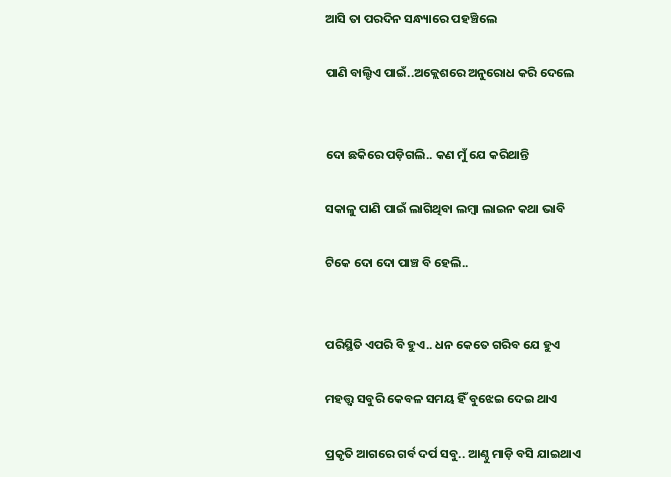ଆସି ତା ପରଦିନ ସନ୍ଧ୍ୟାରେ ପହଞ୍ଚିଲେ

ପାଣି ବାଲ୍ଟିଏ ପାଇଁ..ଅକ୍ଲେଶରେ ଅନୁରୋଧ କରି ଦେଲେ


ଦୋ ଛକିରେ ପଡ଼ିଗଲି.. କଣ ମୁଁ ଯେ କରିଥାନ୍ତି

ସକାଳୁ ପାଣି ପାଇଁ ଲାଗିଥିବା ଲମ୍ବା ଲାଇନ କଥା ଭାବି

ଟିକେ ଦୋ ଦୋ ପାଞ୍ଚ ବି ହେଲି..


ପରିସ୍ଥିତି ଏପରି ବି ହୁଏ.. ଧନ କେତେ ଗରିବ ଯେ ହୁଏ

ମହତ୍ତ୍ଵ ସବୁରି କେବଳ ସମୟ ହିଁ ବୁଝେଇ ଦେଇ ଥାଏ

ପ୍ରକୃତି ଆଗରେ ଗର୍ବ ଦର୍ପ ସବୁ.. ଆଣ୍ଠୁ ମାଡ଼ି ବସି ଯାଇଥାଏ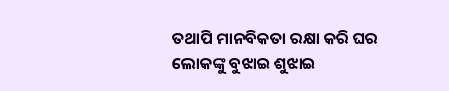ତଥାପି ମାନବିକତା ରକ୍ଷା କରି ଘର ଲୋକଙ୍କୁ ବୁଝାଇ ଶୁଝାଇ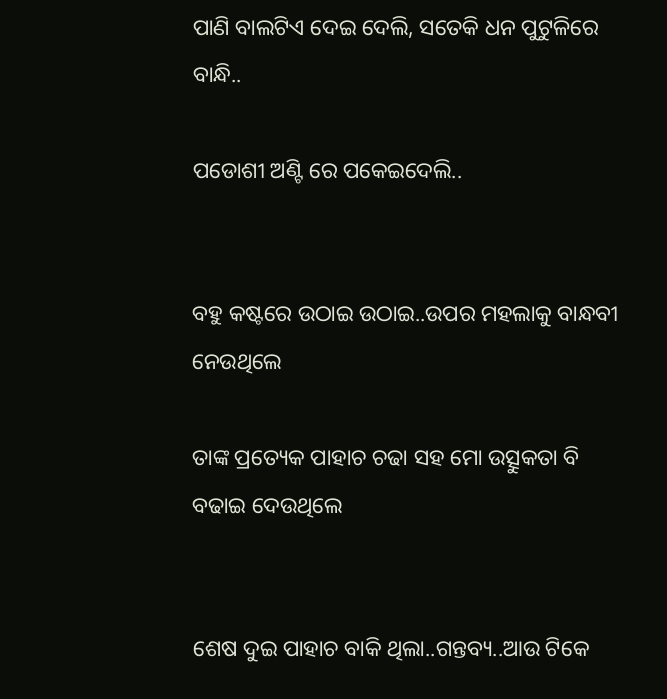ପାଣି ବାଲଟିଏ ଦେଇ ଦେଲି, ସତେକି ଧନ ପୁଟୁଳିରେ ବାନ୍ଧି..

ପଡୋଶୀ ଅଣ୍ଟି ରେ ପକେଇଦେଲି..


ବହୁ କଷ୍ଟରେ ଉଠାଇ ଉଠାଇ..ଉପର ମହଲାକୁ ବାନ୍ଧବୀ ନେଉଥିଲେ

ତାଙ୍କ ପ୍ରତ୍ୟେକ ପାହାଚ ଚଢା ସହ ମୋ ଉତ୍ସୁକତା ବି ବଢାଇ ଦେଉଥିଲେ


ଶେଷ ଦୁଇ ପାହାଚ ବାକି ଥିଲା..ଗନ୍ତବ୍ୟ..ଆଉ ଟିକେ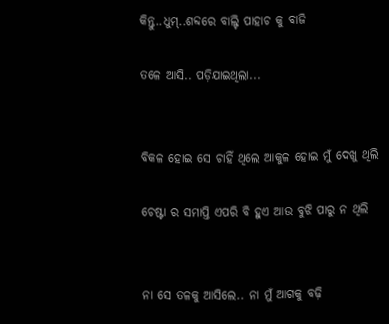କିନ୍ତୁ..ଧୁମ୍..ଶବ୍ଦରେ ବାଲ୍ଟି ପାହାଚ କୁ ବାଜି

ତଳେ ଆସି.. ପଡ଼ିଯାଇଥିଲା...


ବିକଳ ହୋଇ ସେ ଚାହିଁ ଥିଲେ ଆକୁଳ ହୋଇ ମୁଁ ଦେଖୁ ଥିଲି

ଚେଷ୍ଟା ର ସମାପ୍ତି ଏପରି ବି ହୁଏ ଆଉ ବୁଝି ପାରୁ ନ ଥିଲି


ନା ସେ ତଳକୁ ଆସିଲେ.. ନା ମୁଁ ଆଗକୁ ବଢ଼ି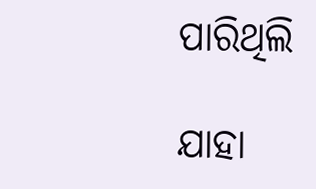ପାରିଥିଲି

ଯାହା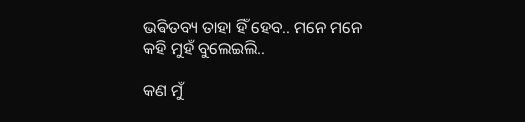ଭଵିତବ୍ୟ ତାହା ହିଁ ହେବ.. ମନେ ମନେ କହି ମୁହଁ ବୁଲେଇଲି..

କଣ ମୁଁ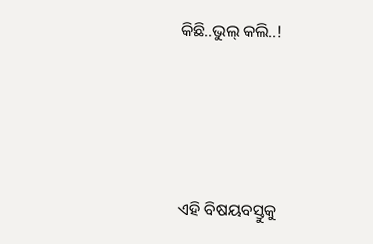କିଛି..ଭୁଲ୍ କଲି..!




ଏହି ବିଷୟବସ୍ତୁକୁ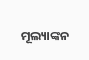ମୂଲ୍ୟାଙ୍କନ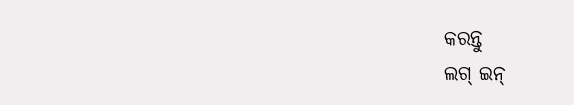କରନ୍ତୁ
ଲଗ୍ ଇନ୍